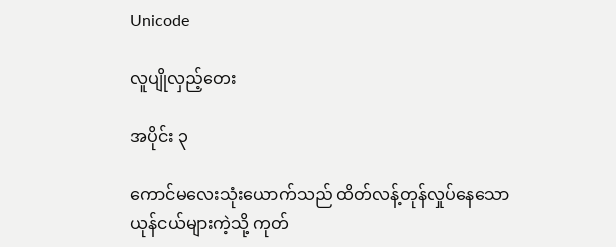Unicode

လူပျိုလှည့်တေး

အပိုင်း ၃

ကောင်မလေးသုံးယောက်သည် ထိတ်လန့်တုန်လှုပ်နေသော ယုန်ငယ်များကဲ့သို့ ကုတ်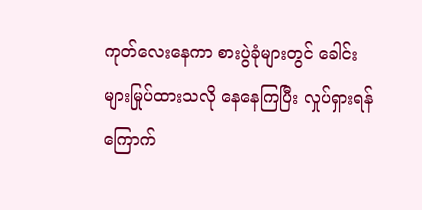ကုတ်လေးနေကာ စားပွဲခုံများတွင် ခေါင်းများမြုပ်ထားသလို နေနေကြပြီး လှုပ်ရှားရန် ကြောက်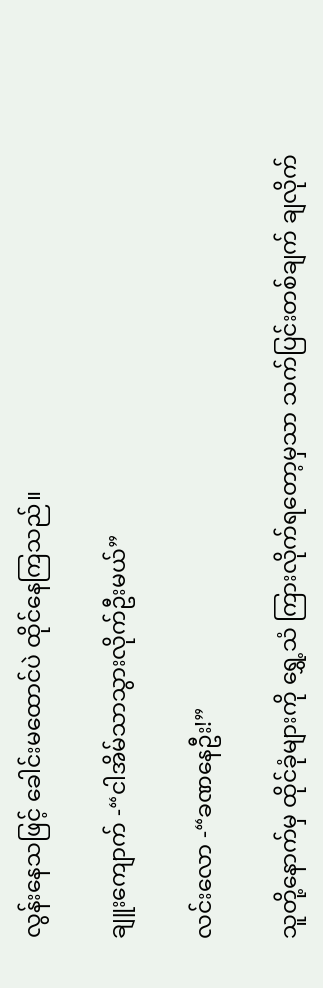လွန်းနေသဖြင့် ခေါင်းမထောင်ပဲ ထိုင်နေကြသည်။

ချူးကျောက် -“ငါအိမ်သာသွားလိုက်ဦးမယ်”

လင်းလော -“ခဏနေဦး!”

သူတို့နောက်မှ ထိုင်ခုံများကို ရွှေ့သံ ကြားလိုက်ရတော့မှသာ သက်ပြင်းတစ်ချက် ချလိုက်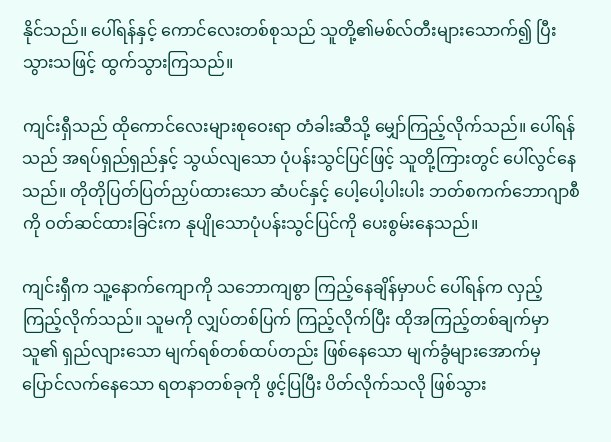နိုင်သည်။ ပေါ်ရန်နှင့် ကောင်လေးတစ်စုသည် သူတို့၏မစ်လ်တီးများသောက်၍ ပြီးသွားသဖြင့် ထွက်သွားကြသည်။

ကျင်းရှီသည် ထိုကောင်လေးများစုဝေးရာ တံခါးဆီသို့ မျှော်ကြည့်လိုက်သည်။ ပေါ်ရန်သည် အရပ်ရှည်ရှည်နှင့် သွယ်လျသော ပုံပန်းသွင်ပြင်ဖြင့် သူတို့ကြားတွင် ပေါ်လွင်နေသည်။ တိုတိုပြတ်ပြတ်ညှပ်ထားသော ဆံပင်နှင့် ပေါ့ပေါ့ပါးပါး ဘတ်စကက်ဘောဂျာစီကို ဝတ်ဆင်ထားခြင်းက နုပျိုသောပုံပန်းသွင်ပြင်ကို ပေးစွမ်းနေသည်။

ကျင်းရှီက သူ့နောက်ကျောကို သဘောကျစွာ ကြည့်နေချိန်မှာပင် ပေါ်ရန်က လှည့်ကြည့်လိုက်သည်။ သူမကို လျှပ်တစ်ပြက် ကြည့်လိုက်ပြီး ထိုအကြည့်တစ်ချက်မှာ သူ၏ ရှည်လျားသော မျက်ရစ်တစ်ထပ်တည်း ဖြစ်နေသော မျက်ခွံများအောက်မှ ပြောင်လက်နေသော ရတနာတစ်ခုကို ဖွင့်ပြပြီး ပိတ်လိုက်သလို ဖြစ်သွား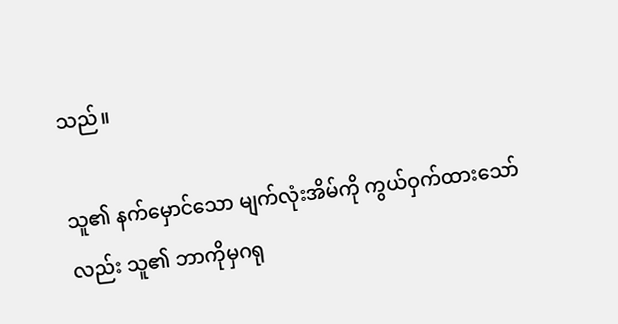သည်။

သူ၏ နက်မှောင်သော မျက်လုံးအိမ်ကို ကွယ်ဝှက်ထားသော်လည်း သူ၏ ဘာကိုမှဂရု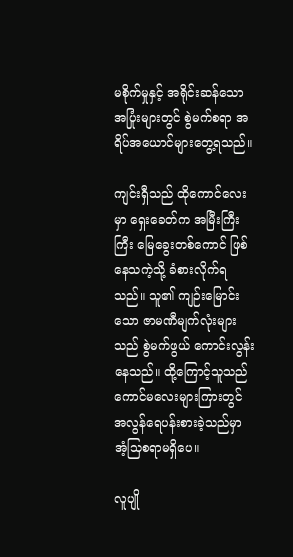မစိုက်မှုနှင့် အရိုင်းဆန်သော အပြုံးများတွင် စွဲမက်စရာ အရိပ်အယောင်များတွေ့ရသည်။

ကျင်းရှီသည် ထိုကောင်လေးမှာ ရှေးခေတ်က အမြီးကြီးကြီး မြေခွေးတစ်ကောင် ဖြစ်နေသကဲ့သို့ ခံစားလိုက်ရသည်။ သူ၏ ကျဉ်းမြောင်းသော ဇာမဏီမျက်လုံးများသည် စွဲမက်ဖွယ် ကောင်းလွန်းနေသည်။ ထို့ကြောင့်သူသည် ကောင်မလေးများကြားတွင် အလွန်ရေပန်းစားခဲ့သည်မှာ အံ့သြစရာမရှိပေ။

လူပျို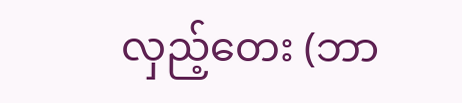လှည့်တေး (ဘာ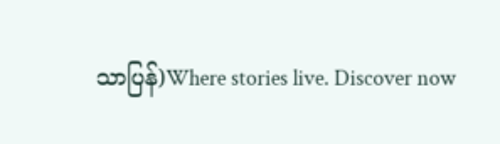သာပြန်)Where stories live. Discover now